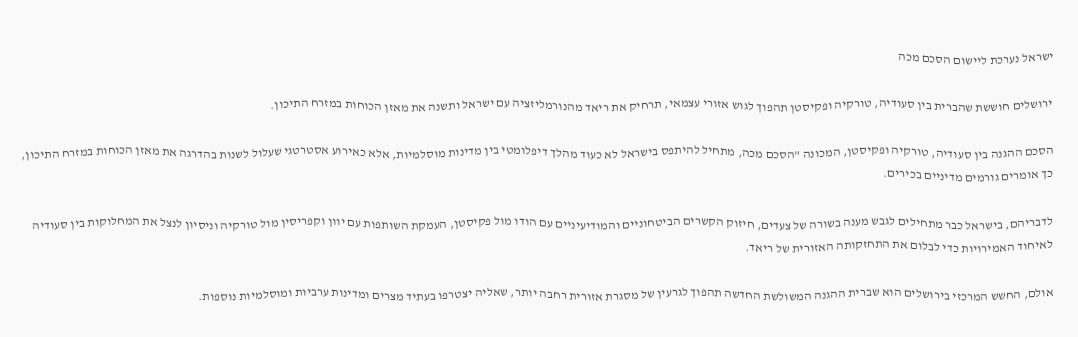ישראל נערכת ליישום הסכם מכה

ירושלים חוששת שהברית בין סעודיה, טורקיה ופקיסטן תהפוך לגוש אזורי עצמאי, תרחיק את ריאד מהנורמליזציה עם ישראל ותשנה את מאזן הכוחות במזרח התיכון.

הסכם ההגנה בין סעודיה, טורקיה ופקיסטן, המכונה "הסכם מכה, מתחיל להיתפס בישראל לא כעוד מהלך דיפלומטי בין מדינות מוסלמיות, אלא כאירוע אסטרטגי שעלול לשנות בהדרגה את מאזן הכוחות במזרח התיכון, כך אומרים גורמים מדיניים בכירים.

לדבריהם, בישראל כבר מתחילים לגבש מענה בשורה של צעדים, חיזוק הקשרים הביטחוניים והמודיעיניים עם הודו מול פקיסטן, העמקת השותפות עם יוון וקפריסין מול טורקיה וניסיון לנצל את המחלוקות בין סעודיה לאיחוד האמירויות כדי לבלום את התחזקותה האזורית של ריאד.

אולם, החשש המרכזי בירושלים הוא שברית ההגנה המשולשת החדשה תהפוך לגרעין של מסגרת אזורית רחבה יותר, שאליה יצטרפו בעתיד מצרים ומדינות ערביות ומוסלמיות נוספות.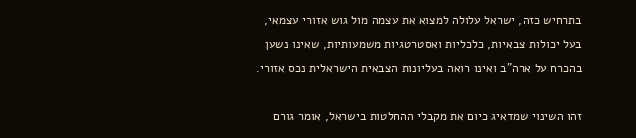בתרחיש כזה, ישראל עלולה למצוא את עצמה מול גוש אזורי עצמאי, בעל יכולות צבאיות, כלכליות ואסטרטגיות משמעותיות, שאינו נשען בהכרח על ארה"ב ואינו רואה בעליונות הצבאית הישראלית נכס אזורי.

זהו השינוי שמדאיג כיום את מקבלי ההחלטות בישראל, אומר גורם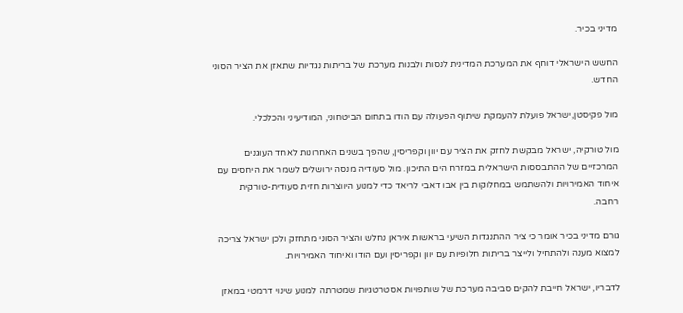מדיני בכיר.

החשש הישראלי דוחף את המערכת המדינית לנסות ולבנות מערכת של בריתות נגדיות שתאזן את הציר הסוני החדש.

מול פקיסטן,ישראל פועלת להעמקת שיתוף הפעולה עם הודו בתחום הביטחוני, המודיעיני והכלכלי.

מול טורקיה, ישראל מבקשת לחזק את הציר עם יוון וקפריסין, שהפך בשנים האחרונות לאחד העוגנים המרכזיים של ההתבססות הישראלית במזרח הים התיכון. מול סעודיה מנסה ירושלים לשמר את היחסים עם איחוד האמירויות ולהשתמש במחלוקות בין אבו דאבי לריאד כדי למנוע היווצרות חזית סעודית-טורקית רחבה.

גורם מדיני בכיר אומר כי ציר ההתנגדות השיעי בראשות איראן נחלש והציר הסוני מתחזק ולכן ישראל צריכה למצוא מענה ולהתחיל ולייצר בריתות חלופיות עם יוון וקפריסין ועם הודו ואיחוד האמירויות.

לדבריו, ישראל חייבת להקים סביבה מערכת של שותפויות אסטרטגיות שמטרתה למנוע שינוי דרמטי במאזן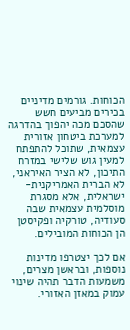הכוחות. גורמים מדיניים בכירים מביעים חשש שהסכם מכה יהפוך בהדרגה למערכת ביטחון אזורית עצמאית, שתוכל להתפתח למעין גוש שלישי במזרח התיכון, לא הציר האיראני, לא הברית האמריקנית-ישראלית, אלא מסגרת מוסלמית עצמאית שבה סעודיה, טורקיה ופקיסטן הן הכוחות המובילים.

אם לכך יצטרפו מדינות נוספות, ובראשן מצרים, משמעות הדבר תהיה שינוי עמוק במאזן האזורי.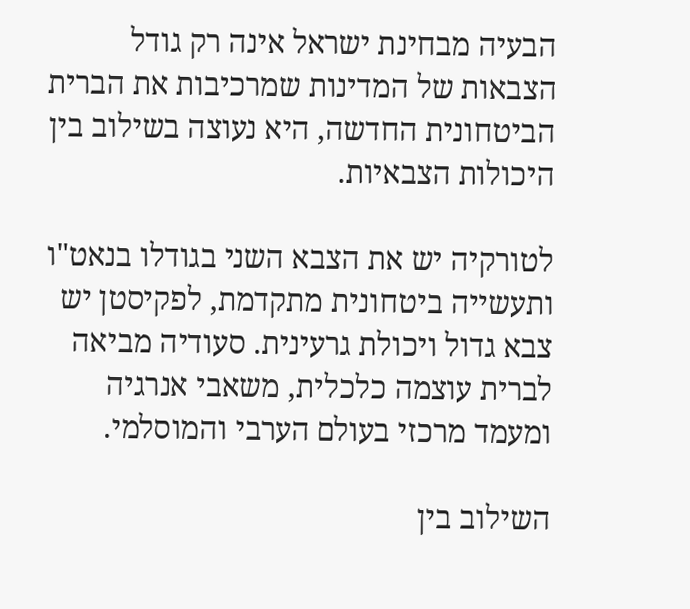הבעיה מבחינת ישראל אינה רק גודל הצבאות של המדינות שמרכיבות את הברית הביטחונית החדשה, היא נעוצה בשילוב בין היכולות הצבאיות.

לטורקיה יש את הצבא השני בגודלו בנאט"ו ותעשייה ביטחונית מתקדמת, לפקיסטן יש צבא גדול ויכולת גרעינית. סעודיה מביאה לברית עוצמה כלכלית, משאבי אנרגיה ומעמד מרכזי בעולם הערבי והמוסלמי.

השילוב בין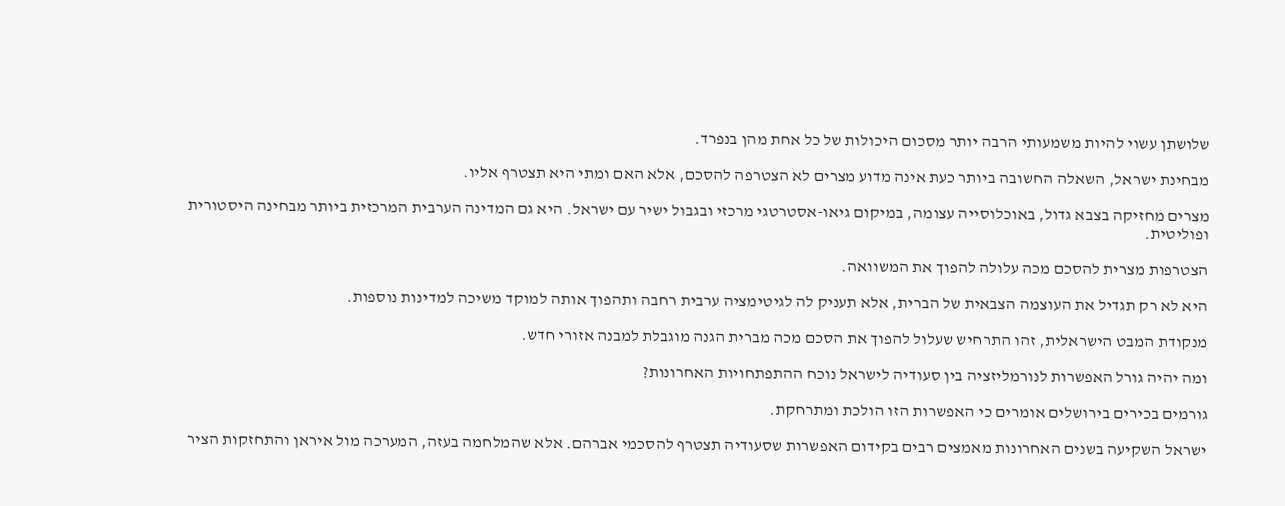שלושתן עשוי להיות משמעותי הרבה יותר מסכום היכולות של כל אחת מהן בנפרד.

מבחינת ישראל, השאלה החשובה ביותר כעת אינה מדוע מצרים לא הצטרפה להסכם, אלא האם ומתי היא תצטרף אליו.

מצרים מחזיקה בצבא גדול, באוכלוסייה עצומה, במיקום גיאו-אסטרטגי מרכזי ובגבול ישיר עם ישראל. היא גם המדינה הערבית המרכזית ביותר מבחינה היסטורית ופוליטית.

הצטרפות מצרית להסכם מכה עלולה להפוך את המשוואה.

היא לא רק תגדיל את העוצמה הצבאית של הברית, אלא תעניק לה לגיטימציה ערבית רחבה ותהפוך אותה למוקד משיכה למדינות נוספות.

מנקודת המבט הישראלית, זהו התרחיש שעלול להפוך את הסכם מכה מברית הגנה מוגבלת למבנה אזורי חדש.

ומה יהיה גורל האפשרות לנורמליזציה בין סעודיה לישראל נוכח ההתפתחויות האחרונות?

גורמים בכירים בירושלים אומרים כי האפשרות הזו הולכת ומתרחקת.

ישראל השקיעה בשנים האחרונות מאמצים רבים בקידום האפשרות שסעודיה תצטרף להסכמי אברהם. אלא שהמלחמה בעזה, המערכה מול איראן והתחזקות הציר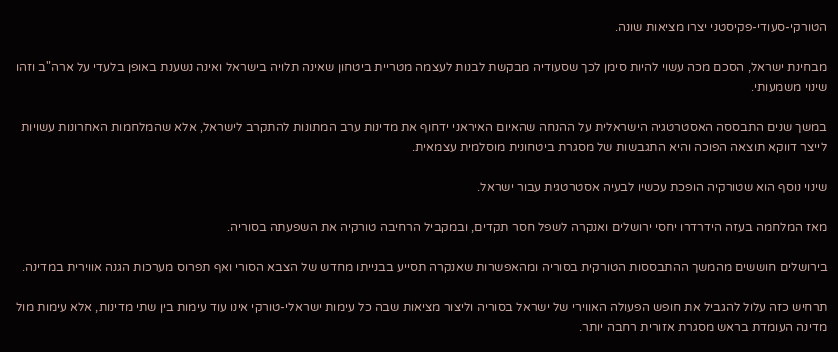הטורקי-סעודי-פקיסטני יצרו מציאות שונה.

מבחינת ישראל, הסכם מכה עשוי להיות סימן לכך שסעודיה מבקשת לבנות לעצמה מטריית ביטחון שאינה תלויה בישראל ואינה נשענת באופן בלעדי על ארה"ב וזהו שינוי משמעותי.

במשך שנים התבססה האסטרטגיה הישראלית על ההנחה שהאיום האיראני ידחוף את מדינות ערב המתונות להתקרב לישראל, אלא שהמלחמות האחרונות עשויות לייצר דווקא תוצאה הפוכה והיא התגבשות של מסגרת ביטחונית מוסלמית עצמאית.

שינוי נוסף הוא שטורקיה הופכת עכשיו לבעיה אסטרטגית עבור ישראל.

מאז המלחמה בעזה הידרדרו יחסי ירושלים ואנקרה לשפל חסר תקדים, ובמקביל הרחיבה טורקיה את השפעתה בסוריה.

בירושלים חוששים מהמשך ההתבססות הטורקית בסוריה ומהאפשרות שאנקרה תסייע בבנייתו מחדש של הצבא הסורי ואף תפרוס מערכות הגנה אווירית במדינה.

תרחיש כזה עלול להגביל את חופש הפעולה האווירי של ישראל בסוריה וליצור מציאות שבה כל עימות ישראלי-טורקי אינו עוד עימות בין שתי מדינות, אלא עימות מול מדינה העומדת בראש מסגרת אזורית רחבה יותר.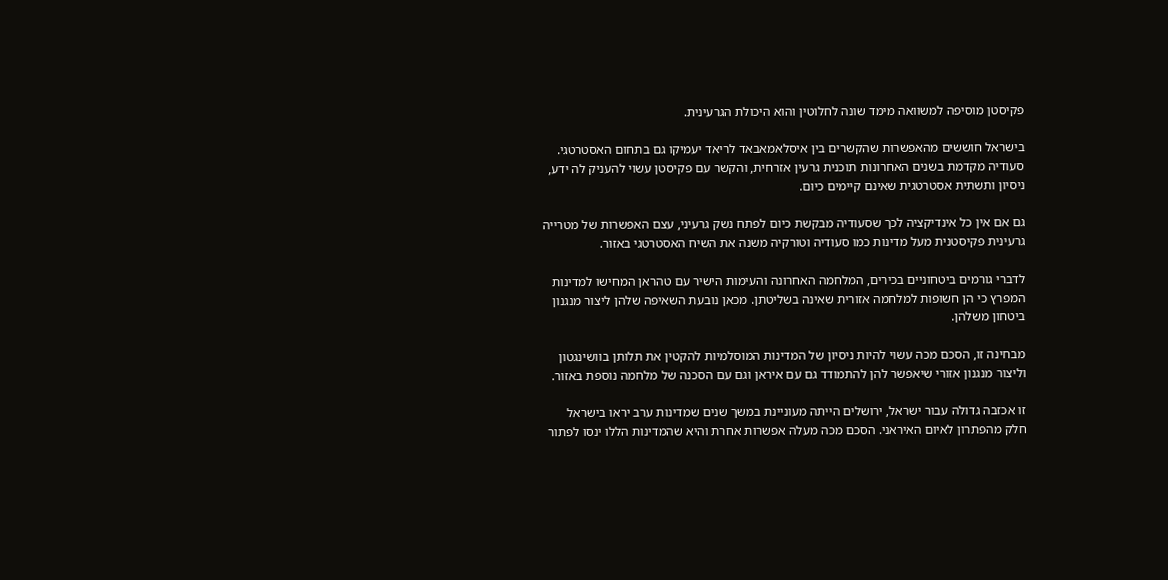פקיסטן מוסיפה למשוואה מימד שונה לחלוטין והוא היכולת הגרעינית.

בישראל חוששים מהאפשרות שהקשרים בין איסלאמאבאד לריאד יעמיקו גם בתחום האסטרטגי. סעודיה מקדמת בשנים האחרונות תוכנית גרעין אזרחית, והקשר עם פקיסטן עשוי להעניק לה ידע, ניסיון ותשתית אסטרטגית שאינם קיימים כיום.

גם אם אין כל אינדיקציה לכך שסעודיה מבקשת כיום לפתח נשק גרעיני, עצם האפשרות של מטרייה גרעינית פקיסטנית מעל מדינות כמו סעודיה וטורקיה משנה את השיח האסטרטגי באזור.

לדברי גורמים ביטחוניים בכירים, המלחמה האחרונה והעימות הישיר עם טהראן המחישו למדינות המפרץ כי הן חשופות למלחמה אזורית שאינה בשליטתן. מכאן נובעת השאיפה שלהן ליצור מנגנון ביטחון משלהן.

מבחינה זו, הסכם מכה עשוי להיות ניסיון של המדינות המוסלמיות להקטין את תלותן בוושינגטון וליצור מנגנון אזורי שיאפשר להן להתמודד גם עם איראן וגם עם הסכנה של מלחמה נוספת באזור.

זו אכזבה גדולה עבור ישראל, ירושלים הייתה מעוניינת במשך שנים שמדינות ערב יראו בישראל חלק מהפתרון לאיום האיראני. הסכם מכה מעלה אפשרות אחרת והיא שהמדינות הללו ינסו לפתור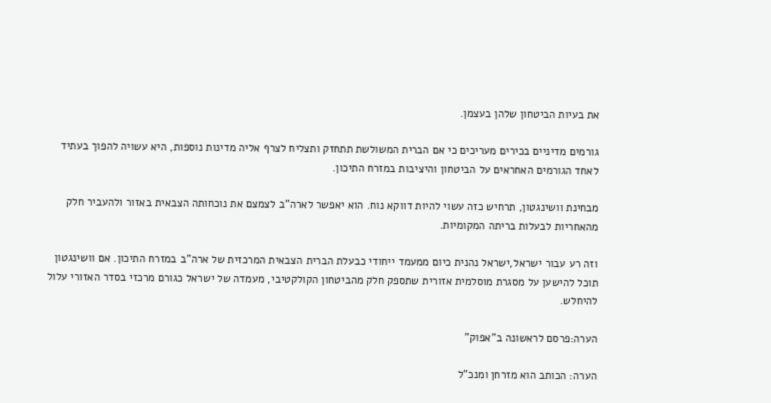את בעיות הביטחון שלהן בעצמן.

גורמים מדיניים בכירים מעריכים כי אם הברית המשולשת תתחזק ותצליח לצרף אליה מדינות נוספות, היא עשויה להפוך בעתיד לאחד הגורמים האחראים על הביטחון והיציבות במזרח התיכון.

מבחינת וושינגטון, תרחיש כזה עשוי להיות דווקא נוח. הוא יאפשר לארה"ב לצמצם את נוכחותה הצבאית באזור ולהעביר חלק מהאחריות לבעלות בריתה המקומיות.

וזה רע עבור ישראל,ישראל נהנית כיום ממעמד ייחודי כבעלת הברית הצבאית המרכזית של ארה"ב במזרח התיכון. אם וושינגטון תוכל להישען על מסגרת מוסלמית אזורית שתספק חלק מהביטחון הקולקטיבי, מעמדה של ישראל כגורם מרכזי בסדר האזורי עלול להיחלש.

הערה:פרסם לראשונה ב"אפוק"

הערה: הכותב הוא מזרחן ומנכ"ל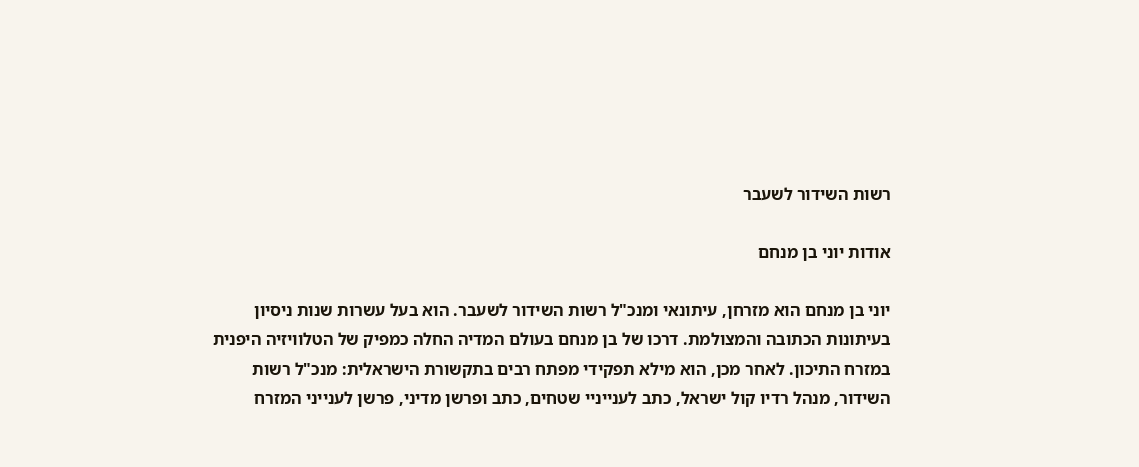רשות השידור לשעבר

אודות יוני בן מנחם

יוני בן מנחם הוא מזרחן, עיתונאי ומנכ"ל רשות השידור לשעבר. הוא בעל עשרות שנות ניסיון בעיתונות הכתובה והמצולמת. דרכו של בן מנחם בעולם המדיה החלה כמפיק של הטלוויזיה היפנית במזרח התיכון. לאחר מכן, הוא מילא תפקידי מפתח רבים בתקשורת הישראלית: מנכ"ל רשות השידור, מנהל רדיו קול ישראל, כתב לענייניי שטחים, כתב ופרשן מדיני, פרשן לענייני המזרח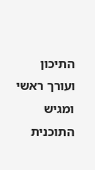התיכון ועורך ראשי ומגיש התוכנית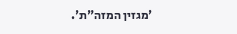'מגזין המזה"ת'.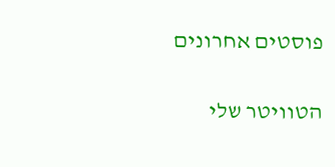פוסטים אחרונים

הטוויטר שלי